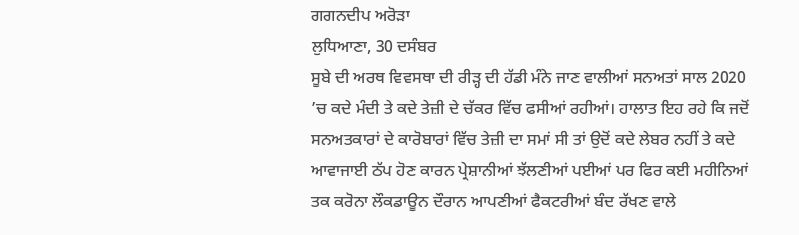ਗਗਨਦੀਪ ਅਰੋੜਾ
ਲੁਧਿਆਣਾ, 30 ਦਸੰਬਰ
ਸੂਬੇ ਦੀ ਅਰਥ ਵਿਵਸਥਾ ਦੀ ਰੀੜ੍ਹ ਦੀ ਹੱਡੀ ਮੰਨੇ ਜਾਣ ਵਾਲੀਆਂ ਸਨਅਤਾਂ ਸਾਲ 2020 ’ਚ ਕਦੇ ਮੰਦੀ ਤੇ ਕਦੇ ਤੇਜ਼ੀ ਦੇ ਚੱਕਰ ਵਿੱਚ ਫਸੀਆਂ ਰਹੀਆਂ। ਹਾਲਾਤ ਇਹ ਰਹੇ ਕਿ ਜਦੋਂ ਸਨਅਤਕਾਰਾਂ ਦੇ ਕਾਰੋਬਾਰਾਂ ਵਿੱਚ ਤੇਜ਼ੀ ਦਾ ਸਮਾਂ ਸੀ ਤਾਂ ਉਦੋਂ ਕਦੇ ਲੇਬਰ ਨਹੀਂ ਤੇ ਕਦੇ ਆਵਾਜਾਈ ਠੱਪ ਹੋਣ ਕਾਰਨ ਪ੍ਰੇਸ਼ਾਨੀਆਂ ਝੱਲਣੀਆਂ ਪਈਆਂ ਪਰ ਫਿਰ ਕਈ ਮਹੀਨਿਆਂ ਤਕ ਕਰੋਨਾ ਲੌਕਡਾਊਨ ਦੌਰਾਨ ਆਪਣੀਆਂ ਫੈਕਟਰੀਆਂ ਬੰਦ ਰੱਖਣ ਵਾਲੇ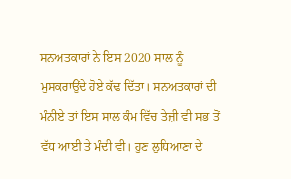ਸਨਅਤਕਾਰਾਂ ਨੇ ਇਸ 2020 ਸਾਲ ਨੂੰ ਮੁਸਕਰਾਉਂਦੇ ਹੋਏ ਕੱਢ ਦਿੱਤਾ। ਸਨਅਤਕਾਰਾਂ ਦੀ ਮੰਨੀਏ ਤਾਂ ਇਸ ਸਾਲ ਕੰਮ ਵਿੱਚ ਤੇਜ਼ੀ ਵੀ ਸਭ ਤੋਂ ਵੱਧ ਆਈ ਤੇ ਮੰਦੀ ਵੀ। ਹੁਣ ਲੁਧਿਆਣਾ ਦੇ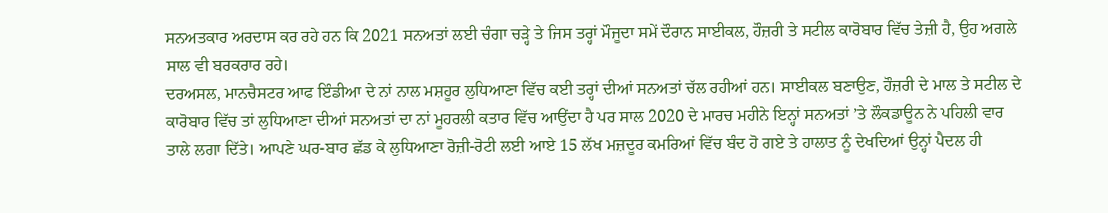ਸਨਅਤਕਾਰ ਅਰਦਾਸ ਕਰ ਰਹੇ ਹਨ ਕਿ 2021 ਸਨਅਤਾਂ ਲਈ ਚੰਗਾ ਚੜ੍ਹੇ ਤੇ ਜਿਸ ਤਰ੍ਹਾਂ ਮੌਜੂਦਾ ਸਮੇਂ ਦੌਰਾਨ ਸਾਈਕਲ, ਹੌਜ਼ਰੀ ਤੇ ਸਟੀਲ ਕਾਰੋਬਾਰ ਵਿੱਚ ਤੇਜ਼ੀ ਹੈ, ਉਹ ਅਗਲੇ ਸਾਲ ਵੀ ਬਰਕਰਾਰ ਰਹੇ।
ਦਰਅਸਲ, ਮਾਨਚੈਸਟਰ ਆਫ ਇੰਡੀਆ ਦੇ ਨਾਂ ਨਾਲ ਮਸ਼ਹੂਰ ਲੁਧਿਆਣਾ ਵਿੱਚ ਕਈ ਤਰ੍ਹਾਂ ਦੀਆਂ ਸਨਅਤਾਂ ਚੱਲ ਰਹੀਆਂ ਹਨ। ਸਾਈਕਲ ਬਣਾਉਣ, ਹੌਜ਼ਰੀ ਦੇ ਮਾਲ ਤੇ ਸਟੀਲ ਦੇ ਕਾਰੋਬਾਰ ਵਿੱਚ ਤਾਂ ਲੁਧਿਆਣਾ ਦੀਆਂ ਸਨਅਤਾਂ ਦਾ ਨਾਂ ਮੂਹਰਲੀ ਕਤਾਰ ਵਿੱਚ ਆਉਂਦਾ ਹੈ ਪਰ ਸਾਲ 2020 ਦੇ ਮਾਰਚ ਮਹੀਨੇ ਇਨ੍ਹਾਂ ਸਨਅਤਾਂ ’ਤੇ ਲੌਕਡਾਊਨ ਨੇ ਪਹਿਲੀ ਵਾਰ ਤਾਲੇ ਲਗਾ ਦਿੱਤੇ। ਆਪਣੇ ਘਰ-ਬਾਰ ਛੱਡ ਕੇ ਲੁਧਿਆਣਾ ਰੋਜ਼ੀ-ਰੋਟੀ ਲਈ ਆਏ 15 ਲੱਖ ਮਜ਼ਦੂਰ ਕਮਰਿਆਂ ਵਿੱਚ ਬੰਦ ਹੋ ਗਏ ਤੇ ਹਾਲਾਤ ਨੂੰ ਦੇਖਦਿਆਂ ਉਨ੍ਹਾਂ ਪੈਦਲ ਹੀ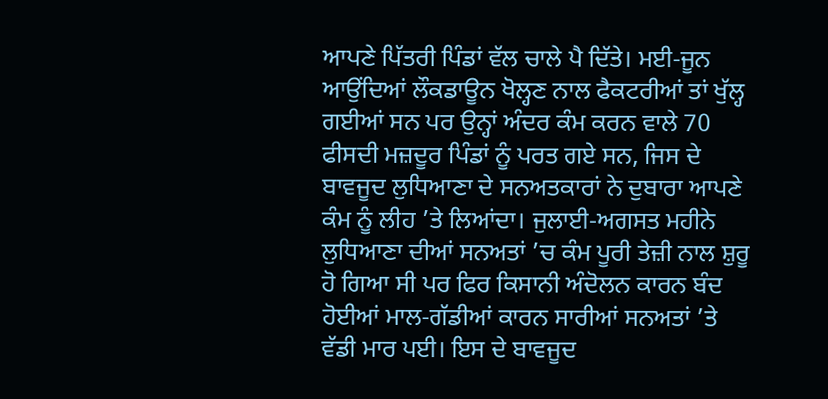ਆਪਣੇ ਪਿੱਤਰੀ ਪਿੰਡਾਂ ਵੱਲ ਚਾਲੇ ਪੈ ਦਿੱਤੇ। ਮਈ-ਜੂਨ ਆਉਂਦਿਆਂ ਲੌਕਡਾਊਨ ਖੋਲ੍ਹਣ ਨਾਲ ਫੈਕਟਰੀਆਂ ਤਾਂ ਖੁੱਲ੍ਹ ਗਈਆਂ ਸਨ ਪਰ ਉਨ੍ਹਾਂ ਅੰਦਰ ਕੰਮ ਕਰਨ ਵਾਲੇ 70 ਫੀਸਦੀ ਮਜ਼ਦੂਰ ਪਿੰਡਾਂ ਨੂੰ ਪਰਤ ਗਏ ਸਨ, ਜਿਸ ਦੇ ਬਾਵਜੂਦ ਲੁਧਿਆਣਾ ਦੇ ਸਨਅਤਕਾਰਾਂ ਨੇ ਦੁਬਾਰਾ ਆਪਣੇ ਕੰਮ ਨੂੰ ਲੀਹ ’ਤੇ ਲਿਆਂਦਾ। ਜੁਲਾਈ-ਅਗਸਤ ਮਹੀਨੇ ਲੁਧਿਆਣਾ ਦੀਆਂ ਸਨਅਤਾਂ ’ਚ ਕੰਮ ਪੂਰੀ ਤੇਜ਼ੀ ਨਾਲ ਸ਼ੁਰੂ ਹੋ ਗਿਆ ਸੀ ਪਰ ਫਿਰ ਕਿਸਾਨੀ ਅੰਦੋਲਨ ਕਾਰਨ ਬੰਦ ਹੋਈਆਂ ਮਾਲ-ਗੱਡੀਆਂ ਕਾਰਨ ਸਾਰੀਆਂ ਸਨਅਤਾਂ ’ਤੇ ਵੱਡੀ ਮਾਰ ਪਈ। ਇਸ ਦੇ ਬਾਵਜੂਦ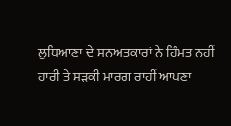ਲੁਧਿਆਣਾ ਦੇ ਸਨਅਤਕਾਰਾਂ ਨੇ ਹਿੰਮਤ ਨਹੀਂ ਹਾਰੀ ਤੇ ਸੜਕੀ ਮਾਰਗ ਰਾਹੀਂ ਆਪਣਾ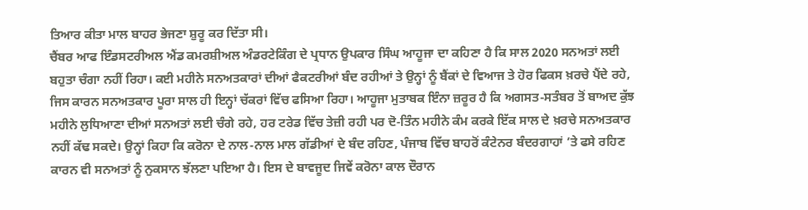ਤਿਆਰ ਕੀਤਾ ਮਾਲ ਬਾਹਰ ਭੇਜਣਾ ਸ਼ੁਰੂ ਕਰ ਦਿੱਤਾ ਸੀ।
ਚੈਂਬਰ ਆਫ ਇੰਡਸਟਰੀਅਲ ਐਂਡ ਕਮਰਸ਼ੀਅਲ ਅੰਡਰਟੇਕਿੰਗ ਦੇ ਪ੍ਰਧਾਨ ਉਪਕਾਰ ਸਿੰਘ ਆਹੂਜਾ ਦਾ ਕਹਿਣਾ ਹੈ ਕਿ ਸਾਲ 2020 ਸਨਅਤਾਂ ਲਈ ਬਹੁਤਾ ਚੰਗਾ ਨਹੀਂ ਰਿਹਾ। ਕਈ ਮਹੀਨੇ ਸਨਅਤਕਾਰਾਂ ਦੀਆਂ ਫੈਕਟਰੀਆਂ ਬੰਦ ਰਹੀਆਂ ਤੇ ਉਨ੍ਹਾਂ ਨੂੰ ਬੈਂਕਾਂ ਦੇ ਵਿਆਜ ਤੇ ਹੋਰ ਫਿਕਸ ਖ਼ਰਚੇ ਪੈਂਦੇ ਰਹੇ, ਜਿਸ ਕਾਰਨ ਸਨਅਤਕਾਰ ਪੂਰਾ ਸਾਲ ਹੀ ਇਨ੍ਹਾਂ ਚੱਕਰਾਂ ਵਿੱਚ ਫਸਿਆ ਰਿਹਾ। ਆਹੂਜਾ ਮੁਤਾਬਕ ਇੰਨਾ ਜ਼ਰੂਰ ਹੈ ਕਿ ਅਗਸਤ-ਸਤੰਬਰ ਤੋਂ ਬਾਅਦ ਕੁੱਝ ਮਹੀਨੇ ਲੁਧਿਆਣਾ ਦੀਆਂ ਸਨਅਤਾਂ ਲਈ ਚੰਗੇ ਰਹੇ, ਹਰ ਟਰੇਡ ਵਿੱਚ ਤੇਜ਼ੀ ਰਹੀ ਪਰ ਦੋ-ਤਿੰਨ ਮਹੀਨੇ ਕੰਮ ਕਰਕੇ ਇੱਕ ਸਾਲ ਦੇ ਖ਼ਰਚੇ ਸਨਅਤਕਾਰ ਨਹੀਂ ਕੱਢ ਸਕਦੇ। ਉਨ੍ਹਾਂ ਕਿਹਾ ਕਿ ਕਰੋਨਾ ਦੇ ਨਾਲ-ਨਾਲ ਮਾਲ ਗੱਡੀਆਂ ਦੇ ਬੰਦ ਰਹਿਣ, ਪੰਜਾਬ ਵਿੱਚ ਬਾਹਰੋਂ ਕੰਟੇਨਰ ਬੰਦਰਗਾਹਾਂ ’ਤੇ ਫਸੇ ਰਹਿਣ ਕਾਰਨ ਵੀ ਸਨਅਤਾਂ ਨੂੰ ਨੁਕਸਾਨ ਝੱਲਣਾ ਪਇਆ ਹੈ। ਇਸ ਦੇ ਬਾਵਜੂਦ ਜਿਵੇਂ ਕਰੋਨਾ ਕਾਲ ਦੌਰਾਨ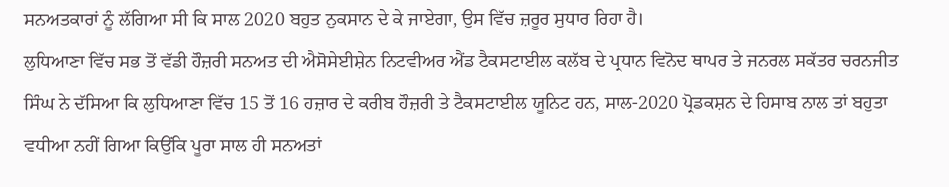ਸਨਅਤਕਾਰਾਂ ਨੂੰ ਲੱਗਿਆ ਸੀ ਕਿ ਸਾਲ 2020 ਬਹੁਤ ਨੁਕਸਾਨ ਦੇ ਕੇ ਜਾਏਗਾ, ਉਸ ਵਿੱਚ ਜ਼ਰੂਰ ਸੁਧਾਰ ਰਿਹਾ ਹੈ।
ਲੁਧਿਆਣਾ ਵਿੱਚ ਸਭ ਤੋਂ ਵੱਡੀ ਹੌਜ਼ਰੀ ਸਨਅਤ ਦੀ ਐਸੋਸੇਈਸ਼ੇਨ ਨਿਟਵੀਅਰ ਐਂਡ ਟੈਕਸਟਾਈਲ ਕਲੱਬ ਦੇ ਪ੍ਰਧਾਨ ਵਿਨੋਦ ਥਾਪਰ ਤੇ ਜਨਰਲ ਸਕੱਤਰ ਚਰਨਜੀਤ ਸਿੰਘ ਨੇ ਦੱਸਿਆ ਕਿ ਲੁਧਿਆਣਾ ਵਿੱਚ 15 ਤੋਂ 16 ਹਜ਼ਾਰ ਦੇ ਕਰੀਬ ਹੌਜ਼ਰੀ ਤੇ ਟੈਕਸਟਾਈਲ ਯੂਨਿਟ ਹਨ, ਸਾਲ-2020 ਪ੍ਰੋਡਕਸ਼ਨ ਦੇ ਹਿਸਾਬ ਨਾਲ ਤਾਂ ਬਹੁਤਾ ਵਧੀਆ ਨਹੀਂ ਗਿਆ ਕਿਉਂਕਿ ਪੂਰਾ ਸਾਲ ਹੀ ਸਨਅਤਾਂ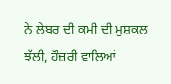ਨੇ ਲੇਬਰ ਦੀ ਕਮੀ ਦੀ ਮੁਸ਼ਕਲ ਝੱਲੀ, ਹੌਜ਼ਰੀ ਵਾਲਿਆਂ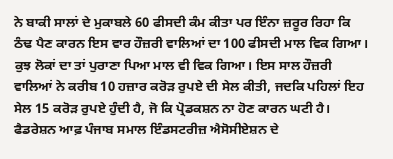ਨੇ ਬਾਕੀ ਸਾਲਾਂ ਦੇ ਮੁਕਾਬਲੇ 60 ਫੀਸਦੀ ਕੰਮ ਕੀਤਾ ਪਰ ਇੰਨਾ ਜ਼ਰੂਰ ਰਿਹਾ ਕਿ ਠੰਢ ਪੈਣ ਕਾਰਨ ਇਸ ਵਾਰ ਹੌਜ਼ਰੀ ਵਾਲਿਆਂ ਦਾ 100 ਫੀਸਦੀ ਮਾਲ ਵਿਕ ਗਿਆ। ਕੁਝ ਲੋਕਾਂ ਦਾ ਤਾਂ ਪੁਰਾਣਾ ਪਿਆ ਮਾਲ ਵੀ ਵਿਕ ਗਿਆ। ਇਸ ਸਾਲ ਹੌਜ਼ਰੀ ਵਾਲਿਆਂ ਨੇ ਕਰੀਬ 10 ਹਜ਼ਾਰ ਕਰੋੜ ਰੁਪਏ ਦੀ ਸੇਲ ਕੀਤੀ, ਜਦਕਿ ਪਹਿਲਾਂ ਇਹ ਸੇਲ 15 ਕਰੋੜ ਰੁਪਏ ਹੁੰਦੀ ਹੈ, ਜੋ ਕਿ ਪ੍ਰੋਡਕਸ਼ਨ ਨਾ ਹੋਣ ਕਾਰਨ ਘਟੀ ਹੈ।
ਫੈਡਰੇਸ਼ਨ ਆਫ਼ ਪੰਜਾਬ ਸਮਾਲ ਇੰਡਸਟਰੀਜ਼ ਐਸੋਸੀਏਸ਼ਨ ਦੇ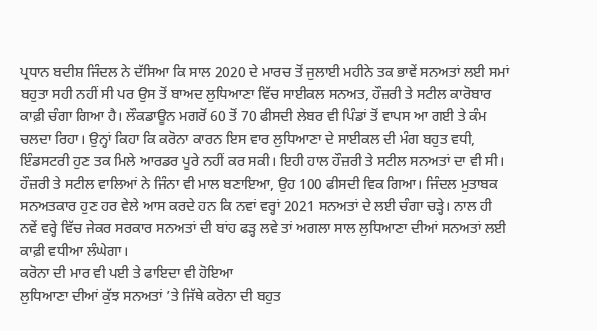ਪ੍ਰਧਾਨ ਬਦੀਸ਼ ਜਿੰਦਲ ਨੇ ਦੱਸਿਆ ਕਿ ਸਾਲ 2020 ਦੇ ਮਾਰਚ ਤੋਂ ਜੁਲਾਈ ਮਹੀਨੇ ਤਕ ਭਾਵੇਂ ਸਨਅਤਾਂ ਲਈ ਸਮਾਂ ਬਹੁਤਾ ਸਹੀ ਨਹੀਂ ਸੀ ਪਰ ਉਸ ਤੋਂ ਬਾਅਦ ਲੁਧਿਆਣਾ ਵਿੱਚ ਸਾਈਕਲ ਸਨਅਤ, ਹੌਜ਼ਰੀ ਤੇ ਸਟੀਲ ਕਾਰੋਬਾਰ ਕਾਫ਼ੀ ਚੰਗਾ ਗਿਆ ਹੈ। ਲੌਕਡਾਊਨ ਮਗਰੋਂ 60 ਤੋਂ 70 ਫੀਸਦੀ ਲੇਬਰ ਵੀ ਪਿੰਡਾਂ ਤੋਂ ਵਾਪਸ ਆ ਗਈ ਤੇ ਕੰਮ ਚਲਦਾ ਰਿਹਾ। ਉਨ੍ਹਾਂ ਕਿਹਾ ਕਿ ਕਰੋਨਾ ਕਾਰਨ ਇਸ ਵਾਰ ਲੁਧਿਆਣਾ ਦੇ ਸਾਈਕਲ ਦੀ ਮੰਗ ਬਹੁਤ ਵਧੀ, ਇੰਡਸਟਰੀ ਹੁਣ ਤਕ ਮਿਲੇ ਆਰਡਰ ਪੂਰੇ ਨਹੀਂ ਕਰ ਸਕੀ। ਇਹੀ ਹਾਲ ਹੌਜ਼ਰੀ ਤੇ ਸਟੀਲ ਸਨਅਤਾਂ ਦਾ ਵੀ ਸੀ। ਹੌਜ਼ਰੀ ਤੇ ਸਟੀਲ ਵਾਲਿਆਂ ਨੇ ਜਿੰਨਾ ਵੀ ਮਾਲ ਬਣਾਇਆ, ਉਹ 100 ਫੀਸਦੀ ਵਿਕ ਗਿਆ। ਜਿੰਦਲ ਮੁਤਾਬਕ ਸਨਅਤਕਾਰ ਹੁਣ ਹਰ ਵੇਲੇ ਆਸ ਕਰਦੇ ਹਨ ਕਿ ਨਵਾਂ ਵਰ੍ਹਾਂ 2021 ਸਨਅਤਾਂ ਦੇ ਲਈ ਚੰਗਾ ਚੜ੍ਹੇ। ਨਾਲ ਹੀ ਨਵੇਂ ਵਰ੍ਹੇ ਵਿੱਚ ਜੇਕਰ ਸਰਕਾਰ ਸਨਅਤਾਂ ਦੀ ਬਾਂਹ ਫੜ੍ਹ ਲਵੇ ਤਾਂ ਅਗਲਾ ਸਾਲ ਲੁਧਿਆਣਾ ਦੀਆਂ ਸਨਅਤਾਂ ਲਈ ਕਾਫ਼ੀ ਵਧੀਆ ਲੰਘੇਗਾ।
ਕਰੋਨਾ ਦੀ ਮਾਰ ਵੀ ਪਈ ਤੇ ਫਾਇਦਾ ਵੀ ਹੋਇਆ
ਲੁਧਿਆਣਾ ਦੀਆਂ ਕੁੱਝ ਸਨਅਤਾਂ ’ਤੇ ਜਿੱਥੇ ਕਰੋਨਾ ਦੀ ਬਹੁਤ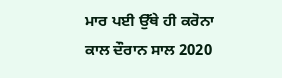ਮਾਰ ਪਈ ਉੱਥੇ ਹੀ ਕਰੋਨਾ ਕਾਲ ਦੌਰਾਨ ਸਾਲ 2020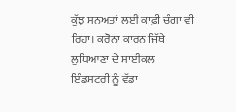ਕੁੱਝ ਸਨਅਤਾਂ ਲਈ ਕਾਫ਼ੀ ਚੰਗਾ ਵੀ ਰਿਹਾ। ਕਰੋਨਾ ਕਾਰਨ ਜਿੱਥੇ ਲੁਧਿਆਣਾ ਦੇ ਸਾਈਕਲ ਇੰਡਸਟਰੀ ਨੂੰ ਵੱਡਾ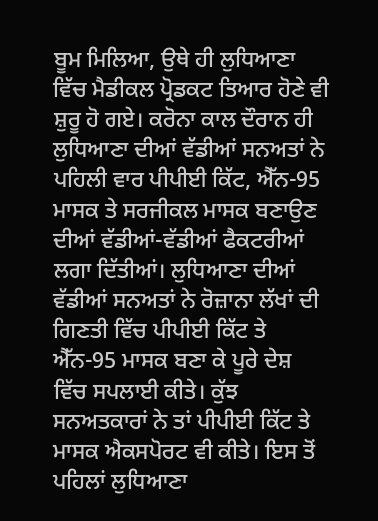ਬੂਮ ਮਿਲਿਆ, ਉਥੇ ਹੀ ਲੁਧਿਆਣਾ ਵਿੱਚ ਮੈਡੀਕਲ ਪ੍ਰੋਡਕਟ ਤਿਆਰ ਹੋਣੇ ਵੀ ਸ਼ੁਰੂ ਹੋ ਗਏ। ਕਰੋਨਾ ਕਾਲ ਦੌਰਾਨ ਹੀ ਲੁਧਿਆਣਾ ਦੀਆਂ ਵੱਡੀਆਂ ਸਨਅਤਾਂ ਨੇ ਪਹਿਲੀ ਵਾਰ ਪੀਪੀਈ ਕਿੱਟ, ਐੱਨ-95 ਮਾਸਕ ਤੇ ਸਰਜੀਕਲ ਮਾਸਕ ਬਣਾਉਣ ਦੀਆਂ ਵੱਡੀਆਂ-ਵੱਡੀਆਂ ਫੈਕਟਰੀਆਂ ਲਗਾ ਦਿੱਤੀਆਂ। ਲੁਧਿਆਣਾ ਦੀਆਂ ਵੱਡੀਆਂ ਸਨਅਤਾਂ ਨੇ ਰੋਜ਼ਾਨਾ ਲੱਖਾਂ ਦੀ ਗਿਣਤੀ ਵਿੱਚ ਪੀਪੀਈ ਕਿੱਟ ਤੇ ਐੱਨ-95 ਮਾਸਕ ਬਣਾ ਕੇ ਪੂਰੇ ਦੇਸ਼ ਵਿੱਚ ਸਪਲਾਈ ਕੀਤੇ। ਕੁੱਝ ਸਨਅਤਕਾਰਾਂ ਨੇ ਤਾਂ ਪੀਪੀਈ ਕਿੱਟ ਤੇ ਮਾਸਕ ਐਕਸਪੋਰਟ ਵੀ ਕੀਤੇ। ਇਸ ਤੋਂ ਪਹਿਲਾਂ ਲੁਧਿਆਣਾ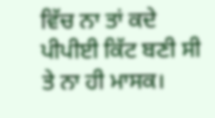ਵਿੱਚ ਨਾ ਤਾਂ ਕਦੇ ਪੀਪੀਈ ਕਿੱਟ ਬਣੀ ਸੀ ਤੇ ਨਾ ਹੀ ਮਾਸਕ।